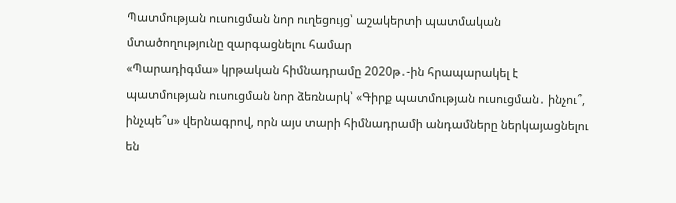Պատմության ուսուցման նոր ուղեցույց՝ աշակերտի պատմական մտածողությունը զարգացնելու համար
«Պարադիգմա» կրթական հիմնադրամը 2020թ․-ին հրապարակել է պատմության ուսուցման նոր ձեռնարկ՝ «Գիրք պատմության ուսուցման․ ինչու՞, ինչպե՞ս» վերնագրով, որն այս տարի հիմնադրամի անդամները ներկայացնելու են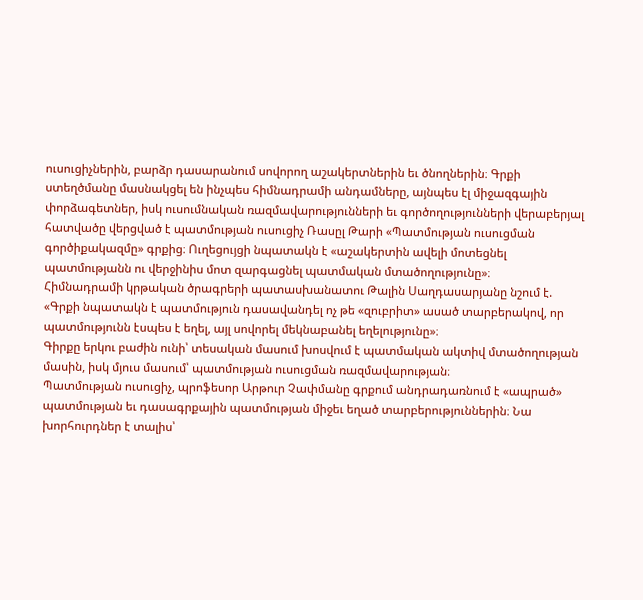ուսուցիչներին, բարձր դասարանում սովորող աշակերտներին եւ ծնողներին։ Գրքի ստեղծմանը մասնակցել են ինչպես հիմնադրամի անդամները, այնպես էլ միջազգային փորձագետներ, իսկ ուսումնական ռազմավարությունների եւ գործողությունների վերաբերյալ հատվածը վերցված է պատմության ուսուցիչ Ռասըլ Թարի «Պատմության ուսուցման գործիքակազմը» գրքից։ Ուղեցույցի նպատակն է «աշակերտին ավելի մոտեցնել պատմությանն ու վերջինիս մոտ զարգացնել պատմական մտածողությունը»։
Հիմնադրամի կրթական ծրագրերի պատասխանատու Թալին Սաղդասարյանը նշում է. «Գրքի նպատակն է պատմություն դասավանդել ոչ թե «զուբրիտ» ասած տարբերակով, որ պատմությունն էսպես է եղել, այլ սովորել մեկնաբանել եղելությունը»։
Գիրքը երկու բաժին ունի՝ տեսական մասում խոսվում է պատմական ակտիվ մտածողության մասին, իսկ մյուս մասում՝ պատմության ուսուցման ռազմավարության։
Պատմության ուսուցիչ, պրոֆեսոր Արթուր Չափմանը գրքում անդրադառնում է «ապրած» պատմության եւ դասագրքային պատմության միջեւ եղած տարբերություններին։ Նա խորհուրդներ է տալիս՝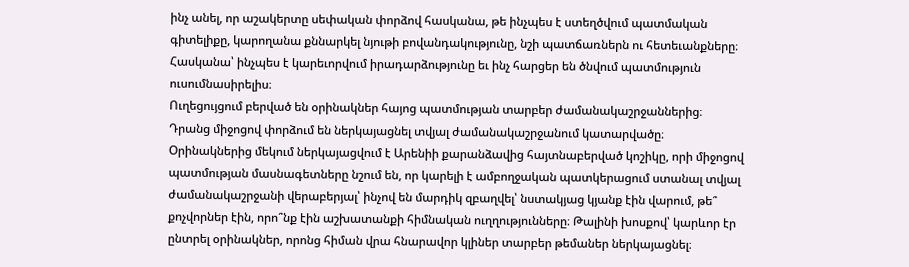ինչ անել, որ աշակերտը սեփական փորձով հասկանա, թե ինչպես է ստեղծվում պատմական գիտելիքը, կարողանա քննարկել նյութի բովանդակությունը, նշի պատճառներն ու հետեւանքները։ Հասկանա՝ ինչպես է կարեւորվում իրադարձությունը եւ ինչ հարցեր են ծնվում պատմություն ուսումնասիրելիս։
Ուղեցույցում բերված են օրինակներ հայոց պատմության տարբեր ժամանակաշրջաններից։ Դրանց միջոցով փորձում են ներկայացնել տվյալ ժամանակաշրջանում կատարվածը։ Օրինակներից մեկում ներկայացվում է Արենիի քարանձավից հայտնաբերված կոշիկը, որի միջոցով պատմության մասնագետները նշում են, որ կարելի է ամբողջական պատկերացում ստանալ տվյալ ժամանակաշրջանի վերաբերյալ՝ ինչով են մարդիկ զբաղվել՝ նստակյաց կյանք էին վարում, թե՞ քոչվորներ էին, որո՞նք էին աշխատանքի հիմնական ուղղությունները։ Թալինի խոսքով՝ կարևոր էր ընտրել օրինակներ, որոնց հիման վրա հնարավոր կլիներ տարբեր թեմաներ ներկայացնել։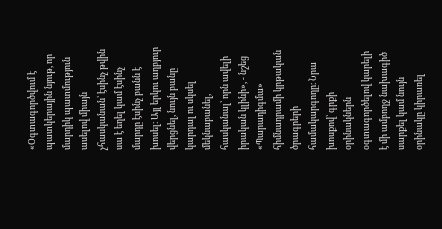«Օգտագործվում է պատկերային նյութ, որ մարդիկ պատմություն ասելով միայն չհասկանան՝ էսինչ թվին սա է եղել կամ էսինչ մարդը էսինչ բանն է խոսել։ Այլ երկու աղբյուր վերցնել, նույն բանը կարդալ ու սկսել մեկնաբանել, հասկանալ՝ որն ավելի իրական կլինի», - նշեց «Պարադիգմա» հիմնադրամի կրթական ծրագրերի համակարգողը։ Նրա խոսքով՝ գրքի օրինակներն օգտագործելով կարելի է մի ամբողջ նախագիծ սարքել կամ նույն օրինակը կիրառել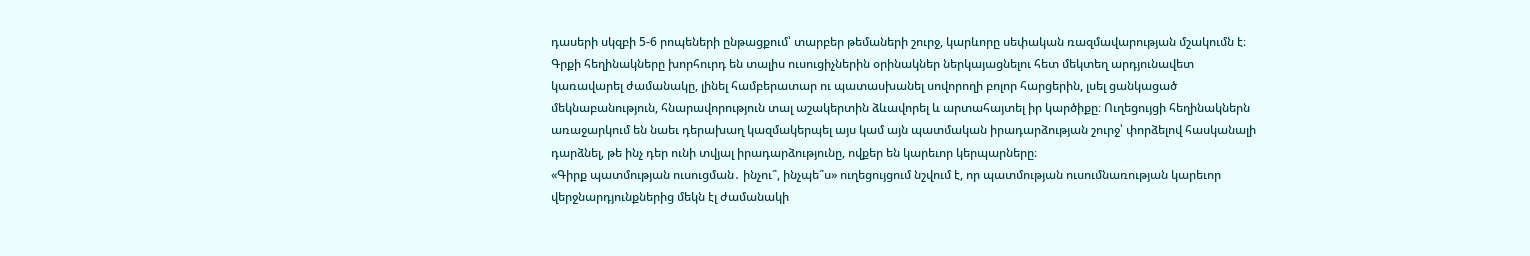դասերի սկզբի 5-6 րոպեների ընթացքում՝ տարբեր թեմաների շուրջ, կարևորը սեփական ռազմավարության մշակումն է։
Գրքի հեղինակները խորհուրդ են տալիս ուսուցիչներին օրինակներ ներկայացնելու հետ մեկտեղ արդյունավետ կառավարել ժամանակը, լինել համբերատար ու պատասխանել սովորողի բոլոր հարցերին, լսել ցանկացած մեկնաբանություն, հնարավորություն տալ աշակերտին ձևավորել և արտահայտել իր կարծիքը։ Ուղեցույցի հեղինակներն առաջարկում են նաեւ դերախաղ կազմակերպել այս կամ այն պատմական իրադարձության շուրջ՝ փորձելով հասկանալի դարձնել, թե ինչ դեր ունի տվյալ իրադարձությունը, ովքեր են կարեւոր կերպարները։
«Գիրք պատմության ուսուցման․ ինչու՞, ինչպե՞ս» ուղեցույցում նշվում է, որ պատմության ուսումնառության կարեւոր վերջնարդյունքներից մեկն էլ ժամանակի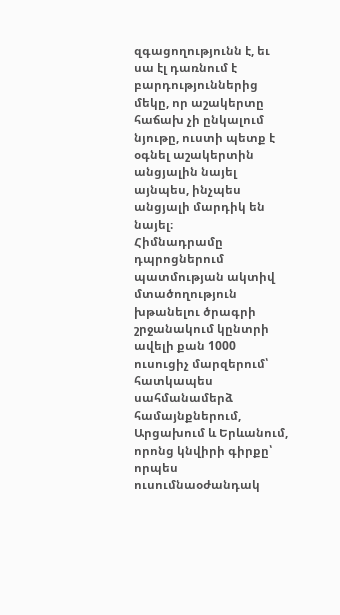զգացողությունն է, եւ սա էլ դառնում է բարդություններից մեկը, որ աշակերտը հաճախ չի ընկալում նյութը, ուստի պետք է օգնել աշակերտին անցյալին նայել այնպես, ինչպես անցյալի մարդիկ են նայել։
Հիմնադրամը դպրոցներում պատմության ակտիվ մտածողություն խթանելու ծրագրի շրջանակում կընտրի ավելի քան 1000 ուսուցիչ մարզերում՝ հատկապես սահմանամերձ համայնքներում, Արցախում և Երևանում, որոնց կնվիրի գիրքը՝ որպես ուսումնաօժանդակ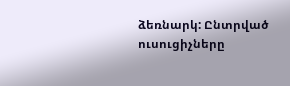ձեռնարկ: Ընտրված ուսուցիչները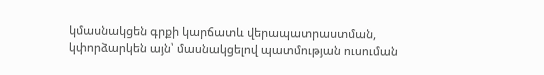կմասնակցեն գրքի կարճատև վերապատրաստման, կփորձարկեն այն՝ մասնակցելով պատմության ուսուման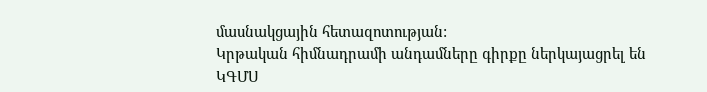մասնակցային հետազոտության:
Կրթական հիմնադրամի անդամները գիրքը ներկայացրել են ԿԳՄՍ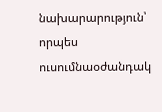նախարարություն՝ որպես ուսումնաօժանդակ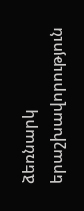ձեռնարկ երաշխավորություն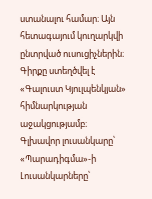ստանալու համար։ Այն հետագայում կուղարկվի ընտրված ուսուցիչներին։
Գիրքը ստեղծվել է «Գալուստ Կյուլպենկյան» հիմնարկության աջակցությամբ։
Գլխավոր լուսանկարը՝ «Պարադիգմա»-ի
Լուսանկարները՝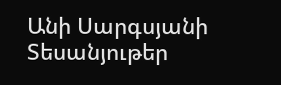Անի Սարգսյանի
Տեսանյութեր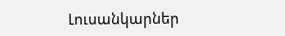Լուսանկարներ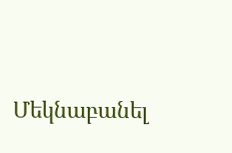Մեկնաբանել